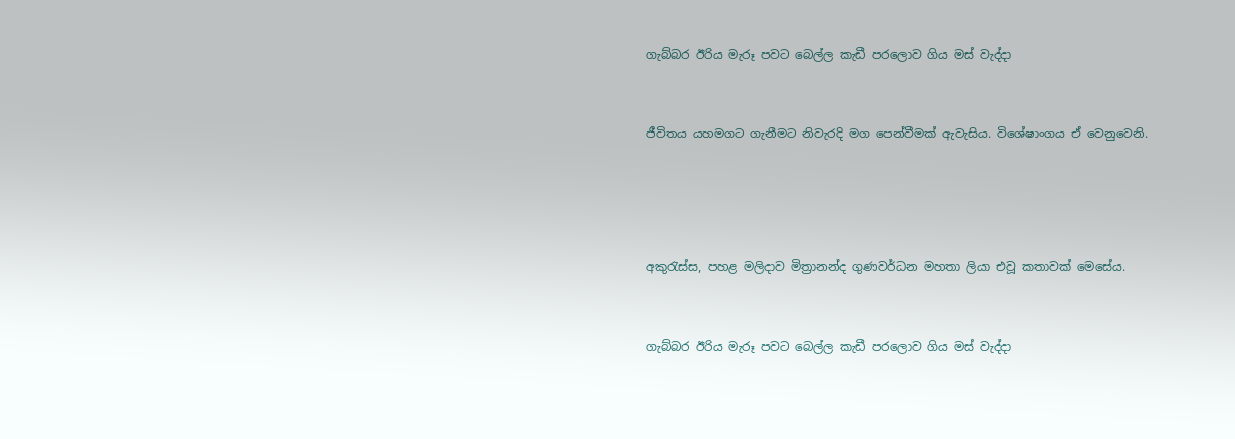ගැබ්බර ඊරිය මැරූ පවට බෙල්ල කැඩී පරලොව ගිය මස් වැද්ද‌ා


ජීවිතය යහමගට ගැනීමට නිවැරදි මග පෙන්වීමක් ඇවැසිය. විශේෂාංගය ඒ වෙනුවෙනි.




අකුරැස්ස, පහළ මලිද‌ාව මිත්‍රානන්ද ගුණවර්ධන මහතා ලියා එවූ කතාවක් මෙසේය.


ගැබ්බර ඊරිය මැරූ පවට බෙල්ල කැඩී පරලොව ගිය මස් වැද්ද‌ා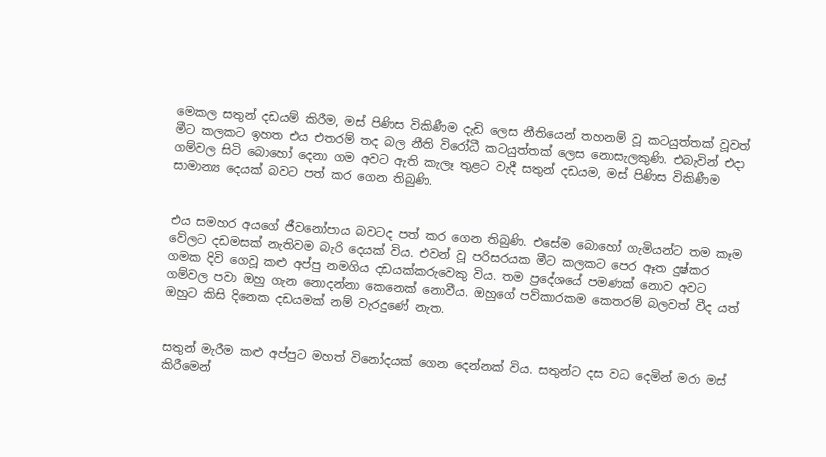මෙකල සතුන් දඩයම් කිරීම, මස් පිණිස විකිණීම දැඩි ලෙස නීතියෙන් තහනම් වූ කටයුත්තක් වූවත් මීට කලකට ඉහත එය එතරම් තද බල නීති විරෝධී කටයුත්තක් ලෙස නොසැලකුණි. එබැවින් එද‌ා ගම්වල සිටි බොහෝ දෙනා ගම අවට ඇති කැලෑ තුළට වැදී සතුන් දඩයම, මස් පිණිස විකිණීම සාමාන්‍ය දෙයක් බවට පත් කර ගෙන තිබුණි.


එය සමහර අයගේ ජීවනෝපාය බවටද පත් කර ගෙන තිබුණි. එසේම බොහෝ ගැමියන්ට තම කෑම වේලට දඩමසක් නැතිවම බැරි දෙයක් විය. එවන් වූ පරිසරයක මීට කලකට පෙර ඈත දුෂ්කර ගමක දිවි ගෙවූ කළු අප්පු නමගිය දඩයක්කරුවෙකු විය. තම ප්‍රදේශයේ පමණක් නොව අවට ගම්වල පවා ඔහු ගැන නොදන්නා කෙනෙක් නොවීය. ඔහුගේ පව්කාරකම කෙතරම් බලවත් වීද යත් ඔහුට කිසි දිනෙක දඩයමක් නම් වැරදුණේ නැත.


සතුන් මැරීම කළු අප්පුට මහත් විනෝදයක් ගෙන දෙන්නක් විය. සතුන්ට දස වධ දෙමින් මරා මස් කිරීමෙන්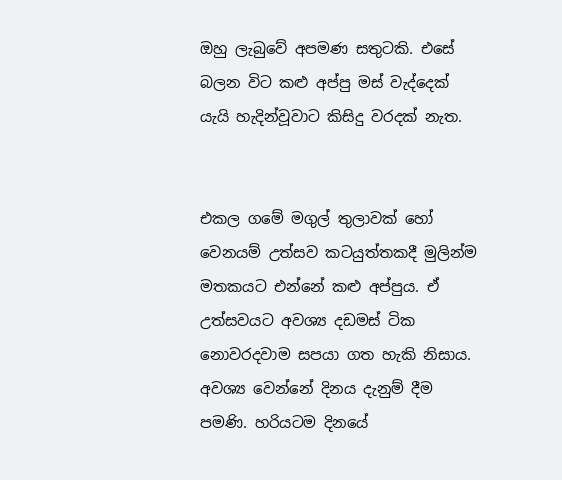ඔහු ලැබුවේ අපමණ සතුටකි. එසේ බලන විට කළු අප්පු මස් වැද්දෙක් යැයි හැදින්වූවාට කිසිදු වරදක් නැත.


එකල ගමේ මගුල් තුලාවක් හෝ වෙනයම් උත්සව කටයුත්තකදී මුලින්ම මතකයට එන්නේ කළු අප්පුය. ඒ උත්සවයට අවශ්‍ය දඩමස් ටික නොවරදවාම සපයා ගත හැකි නිසාය. අවශ්‍ය වෙන්නේ දිනය දැනුම් දීම පමණි. හරියටම දිනයේ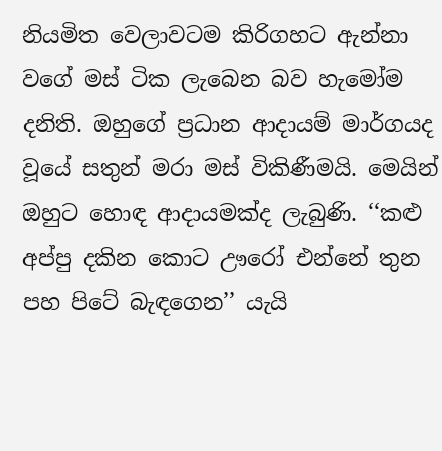නියමිත වෙලාවටම කිරිගහට ඇන්නා වගේ මස් ටික ලැබෙන බව හැමෝම දනිති. ඔහුගේ ප්‍රධාන ආද‌ායම් මාර්ගයද වූයේ සතුන් මරා මස් විකිණීමයි. මෙයින් ඔහුට හොඳ ආද‌ායමක්ද ලැබුණි. ‘‘කළු අප්පු දකින කොට ඌරෝ එන්නේ තුන පහ පිටේ බැඳගෙන’’ යැයි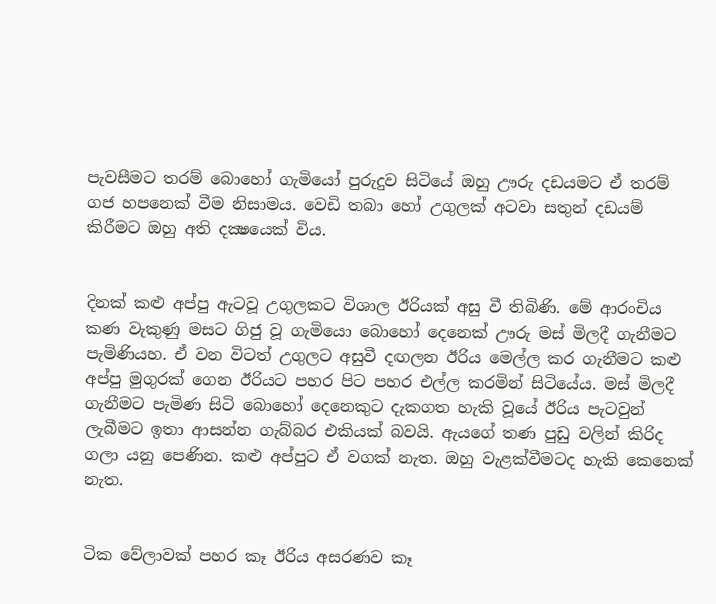පැවසීමට තරම් බොහෝ ගැමියෝ පුරුදුව සිටියේ ඔහු ඌරු දඩයමට ඒ තරම් ගජ හපනෙක් වීම නිසාමය. වෙඩි තබා හෝ උගුලක් අටවා සතුන් දඩයම් කිරීමට ඔහු අති දක්‍ෂයෙක් විය.


දිනක් කළු අප්පු ඇටවූ උගුලකට විශාල ඊරියක් අසු වී තිබිණි. මේ ආරංචිය කණ වැකුණු මසට ගිජු වූ ගැමියො බොහෝ දෙනෙක් ඌරු මස් මිලදී ගැනීමට පැමිණියහ. ඒ වන විටත් උගුලට අසුවී දඟලන ඊරිය මෙල්ල කර ගැනීමට කළු අප්පු මුගුරක් ගෙන ඊරියට පහර පිට පහර එල්ල කරමින් සිටියේය. මස් මිලදී ගැනීමට පැමිණ සිටි බොහෝ දෙනෙකුට දැකගත හැකි වූයේ ඊරිය පැටවුන් ලැබීමට ඉතා ආසන්න ගැබ්බර එකියක් බවයි. ඇයගේ තණ පුඩු වලින් කිරිද ගලා යනු පෙණින. කළු අප්පුට ඒ වගක් නැත. ඔහු වැළක්වීමටද හැකි කෙනෙක් නැත.


ටික වේලාවක් පහර කෑ ඊරිය අසරණව කෑ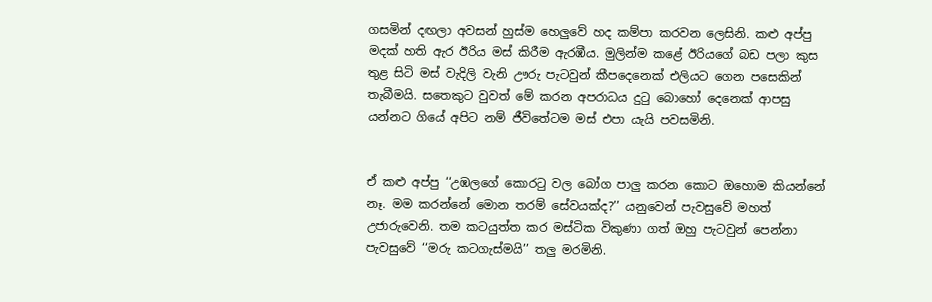ගසමින් දඟලා අවසන් හුස්ම හෙලුවේ හද කම්පා කරවන ලෙසිනි. කළු අප්පු මදක් හති ඇර ඊරිය මස් කිරීම ඇරඹීය. මුලින්ම කළේ ඊරියගේ බඩ පලා කුස තුළ සිටි මස් වැදිලි වැනි ඌරු පැටවුන් කීපදෙනෙක් එලියට ගෙන පසෙකින් තැබීමයි. සතෙකුට වුවත් මේ කරන අපරාධය දුටු බොහෝ දෙනෙක් ආපසු යන්නට ගියේ අපිට නම් ජීවිතේටම මස් එපා යැයි පවසමිනි.


ඒ කළු අප්පු ‘‘උඹලගේ කොරටු වල බෝග පාලු කරන කොට ඔහොම කියන්නේ නෑ. මම කරන්නේ මොන තරම් සේවයක්ද?’’ යනුවෙන් පැවසුවේ මහත් උජාරුවෙනි. තම කටයුත්ත කර මස්ටික විකුණා ගත් ඔහු පැටවුන් පෙන්නා පැවසුවේ ‘‘මරු කටගැස්මයි’’ තලු මරමිනි.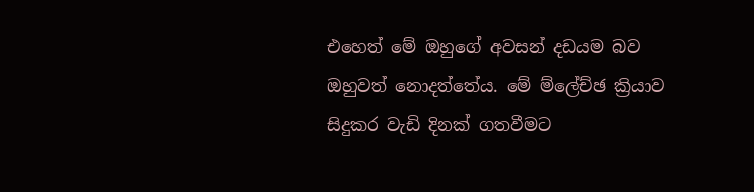එහෙත් මේ ඔහුගේ අවසන් දඩයම බව ඔහුවත් නොදත්තේය. මේ ම්ලේච්ඡ ක්‍රියාව සිදුකර වැඩි දිනක් ගතවීමට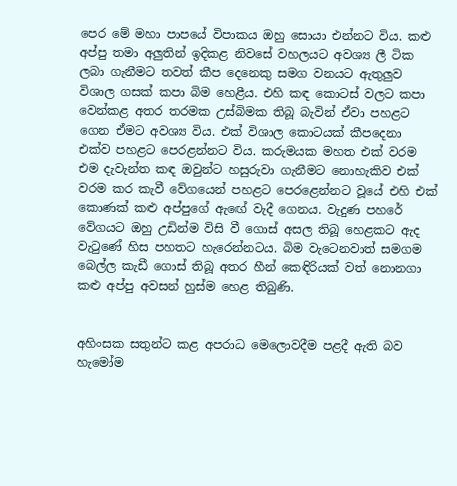පෙර මේ මහා පාපයේ විපාකය ඔහු සොයා එන්නට විය. කළු අප්පු තමා අලුතින් ඉදිකළ නිවසේ වහලයට අවශ්‍ය ලී ටික ලබා ගැනීමට තවත් කීප දෙනෙකු සමග වනයට ඇතුලුව විශාල ගසක් කපා බිම හෙළීය. එහි කඳ කොටස් වලට කපා වෙන්කළ අතර තරමක උස්බිමක තිබූ බැවින් ඒවා පහළට ගෙන ඒමට අවශ්‍ය විය. එක් විශාල කොටයක් කීපදෙනා එක්ව පහළට පෙරළන්නට විය. කරුමයක මහත එක් වරම එම දැවැන්ත කඳ ඔවුන්ට හසුරුවා ගැනීමට නොහැකිව එක් වරම කර කැවී වේගයෙන් පහළට පෙරළෙන්නට වූයේ එහි එක් කොණක් කළු අප්පුගේ ඇඟේ වැදී ගෙනය. වැදුණ පහරේ වේගයට ඔහු උඩින්ම විසි වී ගොස් අසල තිබූ හෙළකට ඇද වැටුණේ හිස පහතට හැරෙන්නටය. බිම වැටෙනවාත් සමගම බෙල්ල කැඩී ගොස් තිබූ අතර හීන් කෙඳිරියක් වත් නොනගා කළු අප්පු අවසන් හුස්ම හෙළ තිබුණි.


අහිංසක සතුන්ට කළ අපරාධ මෙලොවදීම පළදී ඇති බව හැමෝම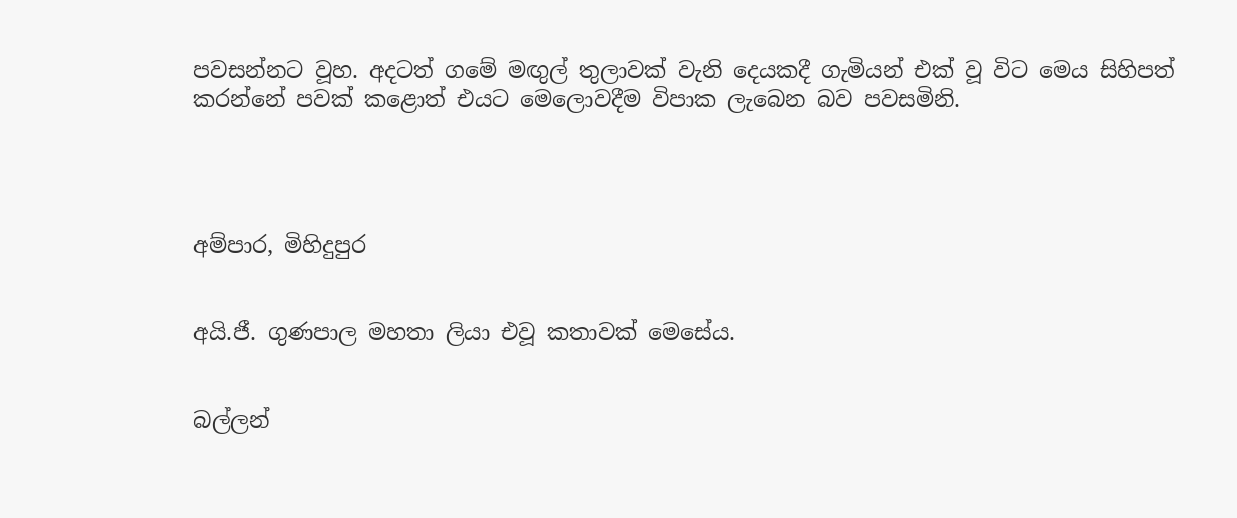පවසන්නට වූහ. අදටත් ගමේ මඟුල් තුලාවක් වැනි දෙයකදී ගැමියන් එක් වූ විට මෙය සිහිපත් කරන්නේ පවක් කළොත් එයට මෙලොවදීම විපාක ලැබෙන බව පවසමිනි.




අම්පාර, මිහිදුපුර


අයි.ජී. ගුණපාල මහතා ලියා එවූ කතාවක් මෙසේය.


බල්ලන්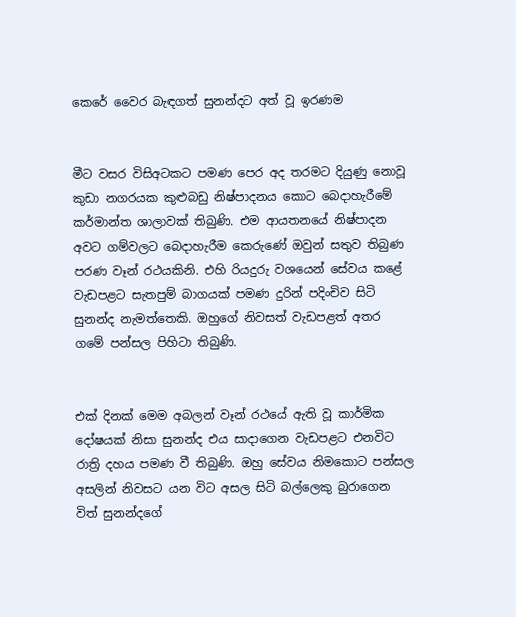කෙරේ වෛර බැඳගත් සුනන්දට අත් වූ ඉරණම


මීට වසර විසිඅටකට පමණ පෙර අද තරමට දියුණු නොවූ කුඩා නගරයක කුළුබඩු නිෂ්පාදනය කොට බෙද‌ාහැරීමේ කර්මාන්ත ශාලාවක් තිබුණි. එම ආයතනයේ නිෂ්පාදන අවට ගම්වලට බෙද‌ාහැරීම කෙරුණේ ඔවුන් සතුව තිබුණ පරණ වෑන් රථයකිනි. එහි රියදුරු වශයෙන් සේවය කළේ වැඩපළට සැතපුම් බාගයක් පමණ දුරින් පදිංචිව සිටි සුනන්ද නැමත්තෙකි. ඔහුගේ නිවසත් වැඩපළත් අතර ගමේ පන්සල පිහිටා තිබුණි.


එක් දිනක් මෙම අබලන් වෑන් රථයේ ඇති වූ කාර්මික දෝෂයක් නිසා සුනන්ද එය සාද‌ාගෙන වැඩපළට එනවිට රාත්‍රි දහය පමණ වී තිබුණි. ඔහු සේවය නිමකොට පන්සල අසලින් නිවසට යන විට අසල සිටි බල්ලෙකු බුරාගෙන විත් සුනන්දගේ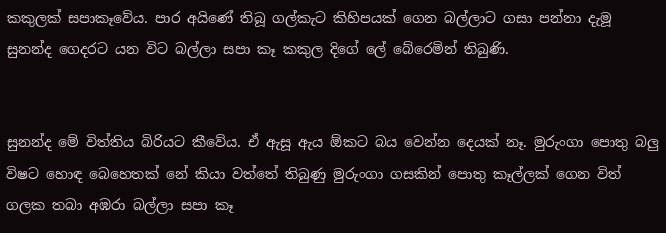කකුලක් සපාකෑවේය. පාර අයිණේ තිබූ ගල්කැට කිහිපයක් ගෙන බල්ලාට ගසා පන්නා දැමූ සුනන්ද ගෙදරට යන විට බල්ලා සපා කෑ කකුල දිගේ ලේ බේරෙමින් තිබුණි.


සුනන්ද මේ විත්තිය බිරියට කීවේය. ඒ ඇසූ ඇය ඕකට බය වෙන්න දෙයක් නෑ. මුරුංගා පොතු බලු විෂට හොඳ බෙහෙතක් නේ කියා වත්තේ තිබුණු මුරුංගා ගසකින් පොතු කෑල්ලක් ගෙන විත් ගලක තබා අඹරා බල්ලා සපා කෑ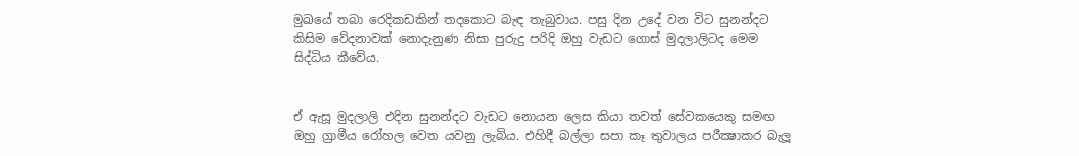මුඛයේ තබා රෙදිකඩකින් තදකොට බැඳ තැබුවාය. පසු දින උදේ වන විට සුනන්දට කිසිම වේදනාවක් නොදැනුණ නිසා පුරුදු පරිදි ඔහු වැඩට ගොස් මුදලාලිටද මෙම සිද්ධිය කීවේය.


ඒ ඇසූ මුදලාලි එදින සුනන්දට වැඩට නොයන ලෙස කියා තවත් සේවකයෙකු සමඟ ඔහු ග්‍රාමීය රෝහල වෙත යවනු ලැබිය. එහිදී බල්ලා සපා කෑ තුවාලය පරීක්‍ෂාකර බැලූ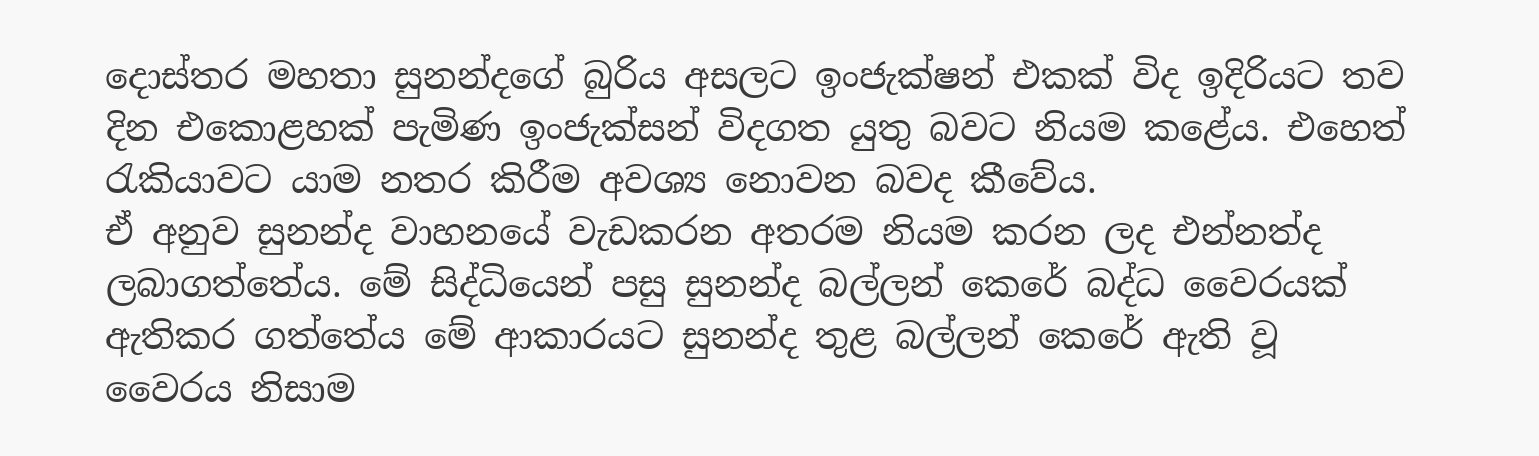දොස්තර මහතා සුනන්දගේ බුරිය අසලට ඉංජැක්ෂන් එකක් විද ඉදිරියට තව දින එකොළහක් පැමිණ ඉංජැක්සන් විදගත යුතු බවට නියම කළේය. එහෙත් රැකියාවට යාම නතර කිරීම අවශ්‍ය නොවන බවද කීවේය.
ඒ අනුව සුනන්ද වාහනයේ වැඩකරන අතරම නියම කරන ලද එන්නත්ද ලබාගත්තේය. මේ සිද්ධියෙන් පසු සුනන්ද බල්ලන් කෙරේ බද්ධ වෛරයක් ඇතිකර ගත්තේය මේ ආකාරයට සුනන්ද තුළ බල්ලන් කෙරේ ඇති වූ වෛරය නිසාම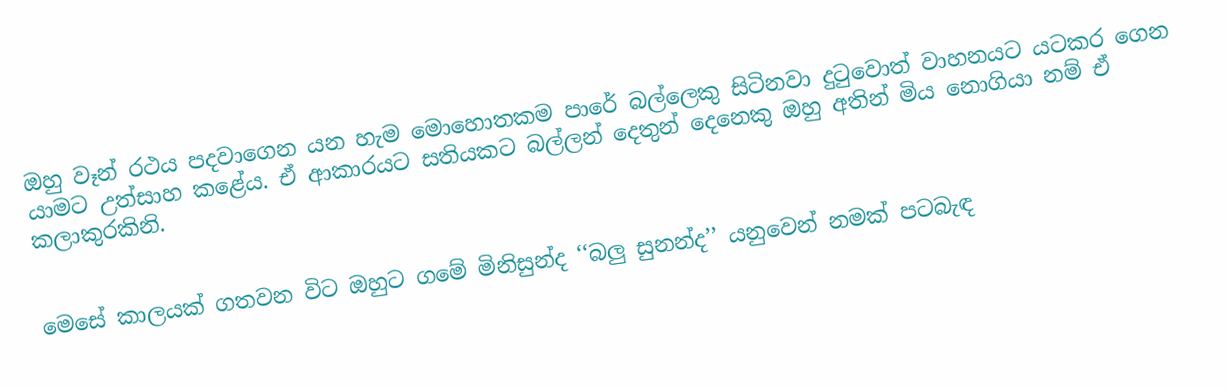ඔහු වෑන් රථය පදවාගෙන යන හැම මොහොතකම පාරේ බල්ලෙකු සිටිනවා දුටුවොත් වාහනයට යටකර ගෙන යාමට උත්සාහ කළේය. ඒ ආකාරයට සතියකට බල්ලන් දෙතුන් දෙනෙකු ඔහු අතින් මිය නොගියා නම් ඒ කලාකුරකිනි.


මෙසේ කාලයක් ගතවන විට ඔහුට ගමේ මිනිසුන්ද ‘‘බලු සුනන්ද’’ යනුවෙන් නමක් පටබැඳ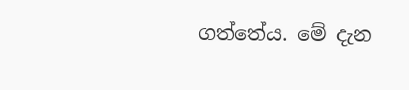ගත්තේය. මේ දැන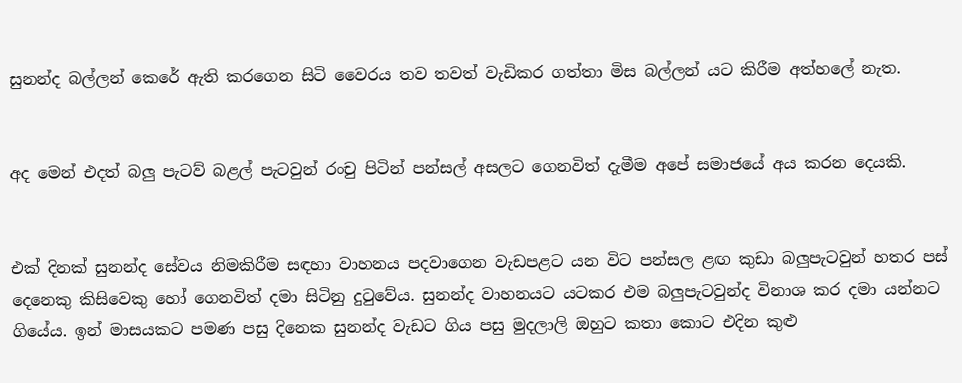සුනන්ද බල්ලන් කෙරේ ඇති කරගෙන සිටි වෛරය තව තවත් වැඩිකර ගත්තා මිස බල්ලන් යට කිරීම අත්හලේ නැත.


අද මෙන් එදත් බලු පැටව් බළල් පැටවුන් රංචු පිටින් පන්සල් අසලට ගෙනවිත් දැමීම අපේ සමාජයේ අය කරන දෙයකි.


එක් දිනක් සුනන්ද සේවය නිමකිරීම සඳහා වාහනය පදවාගෙන වැඩපළට යන විට පන්සල ළඟ කුඩා බලුපැටවුන් හතර පස් දෙනෙකු කිසිවෙකු හෝ ගෙනවිත් දමා සිටිනු දුටුවේය. සුනන්ද වාහනයට යටකර එම බලුපැටවුන්ද විනාශ කර දමා යන්නට ගියේය. ඉන් මාසයකට පමණ පසු දිනෙක සුනන්ද වැඩට ගිය පසු මුදලාලි ඔහුට කතා කොට එදින කුළු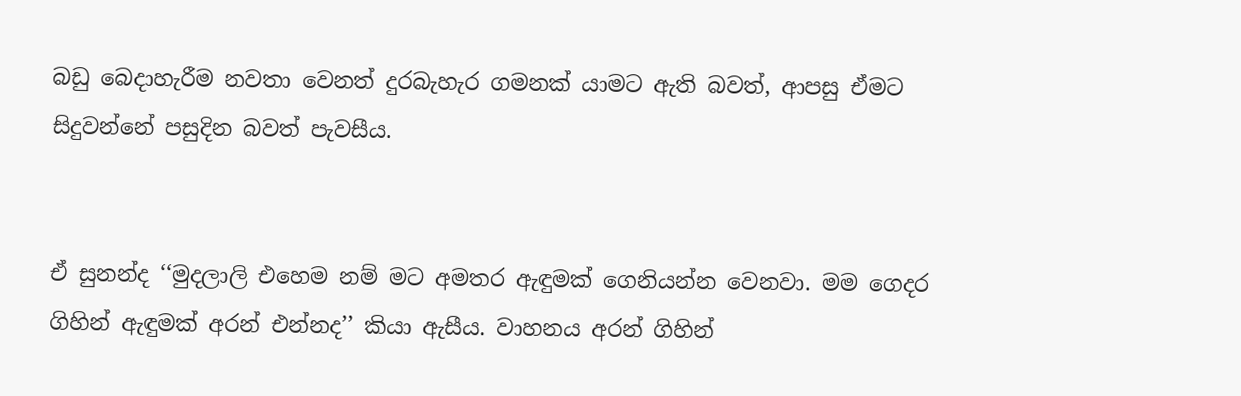බඩු බෙද‌ාහැරීම නවතා වෙනත් දුරබැහැර ගමනක් යාමට ඇති බවත්, ආපසු ඒමට සිදුවන්නේ පසුදින බවත් පැවසීය.


ඒ සුනන්ද ‘‘මුදලාලි එහෙම නම් මට අමතර ඇඳුමක් ගෙනියන්න වෙනවා. මම ගෙදර ගිහින් ඇඳුමක් අරන් එන්නද’’ කියා ඇසීය. වාහනය අරන් ගිහින්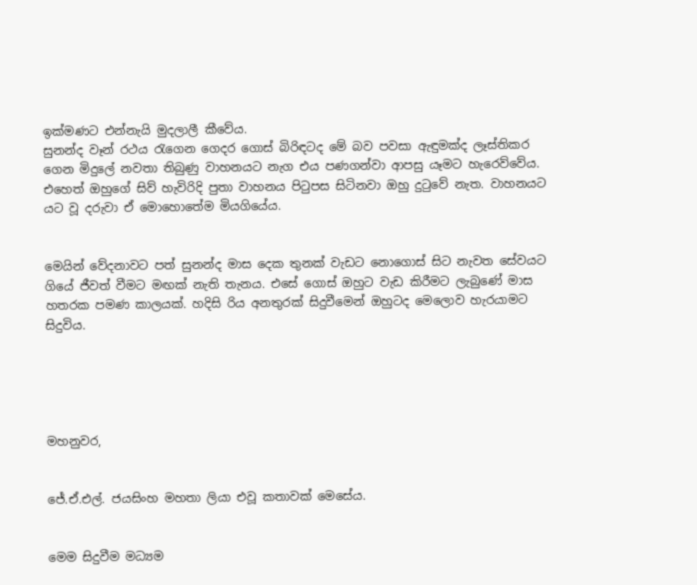ඉක්මණට එන්නැයි මුදලාලී කීවේය.
සුනන්ද වෑන් රථය රැගෙන ගෙදර ගොස් බිරිඳටද මේ බව පවසා ඇඳුමක්ද ලෑස්තිකර ගෙන මිදුලේ නවතා තිබුණු වාහනයට නැග එය පණගන්වා ආපසු යෑමට හැරෙව්වේය. එහෙත් ඔහුගේ සිව් හැවිරිදි පුතා වාහනය පිටුපස සිටිනවා ඔහු දුටුවේ නැත. වාහනයට යට වූ දරුවා ඒ මොහොතේම මියගියේය.


මෙයින් වේදනාවට පත් සුනන්ද මාස දෙක තුනක් වැඩට නොගොස් සිට නැවත සේවයට ගියේ ජීවත් වීමට මඟක් නැති තැනය. එසේ ගොස් ඔහුට වැඩ කිරීමට ලැබුණේ මාස හතරක පමණ කාලයක්. හදිසි රිය අනතුරක් සිදුවීමෙන් ඔහුටද මෙලොව හැරයාමට සිදුවිය.





මහනුවර,


ජේ.ඒ.එල්. ජයසිංහ මහතා ලියා එවූ කතාවක් මෙසේය.


මෙම සිදුවීම මධ්‍යම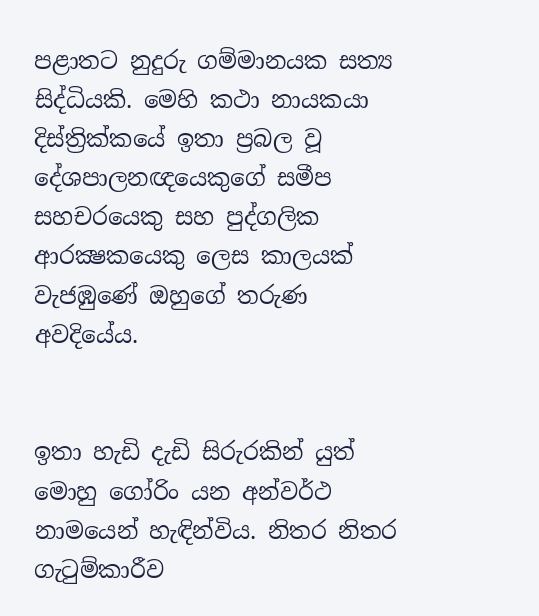පළාතට නුදුරු ගම්මානයක සත්‍ය සිද්ධියකි. මෙහි කථා නායකයා දිස්ත්‍රික්කයේ ඉතා ප්‍රබල වූ දේශපාලනඥයෙකුගේ සමීප සහචරයෙකු සහ පුද්ගලික ආරක්‍ෂකයෙකු ලෙස කාලයක් වැජඹුණේ ඔහුගේ තරුණ අවදියේය.


ඉතා හැඩි දැඩි සිරුරකින් යුත් මොහු ගෝරිං යන අන්වර්ථ නාමයෙන් හැඳින්විය. නිතර නිතර ගැටුම්කාරීව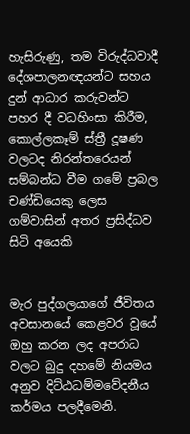හැසිරුණු, තම විරුද්ධවාදී දේශපාලනඥයන්ට සහය දුන් ආධාර කරුවන්ට පහර දී වධහිංසා කිරීම, කොල්ලකෑම් ස්ත්‍රී දූෂණ වලටද නිරන්තරෙයන් සම්බන්ධ වීම ගමේ ප්‍රබල චණ්ඩියෙකු ලෙස ගම්වාසින් අතර ප්‍රසිද්ධව සිටි අයෙකි


මැර පුද්ගලයාගේ ජීවිතය අවසානයේ කෙළවර වූයේ ඔහු කරන ලද අපරාධ වලට බුදු දහමේ නියමය අනුව දිට්ඨධම්මවේදනීය කර්මය පලදීමෙනි.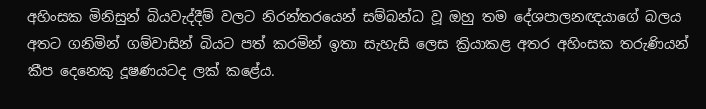අහිංසක මිනිසුන් බියවැද්දීම් වලට නිරන්තරයෙන් සම්බන්ධ වූ ඔහු තම දේශපාලනඥයාගේ බලය අතට ගනිමින් ගම්වාසින් බියට පත් කරමින් ඉතා සැහැසි ලෙස ක්‍රියාකළ අතර අහිංසක තරුණියන් කීප දෙනෙකු දූෂණයටද ලක් කළේය.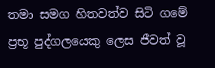තමා සමග හිතවත්ව සිටි ගමේ ප්‍රභූ පුද්ගලයෙකු ලෙස ජීවත් වූ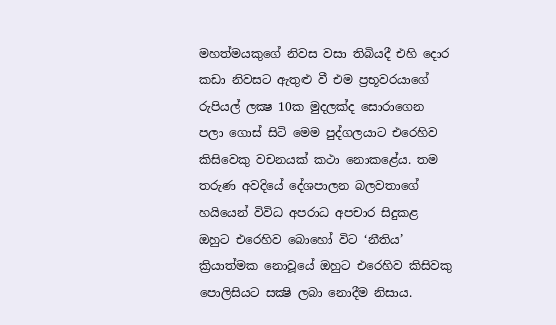මහත්මයකුගේ නිවස වසා තිබියදී එහි දොර කඩා නිවසට ඇතුළු වී එම ප්‍රභූවරයාගේ රුපියල් ලක්‍ෂ 10ක මුදලක්ද සොරාගෙන පලා ගොස් සිටි මෙම පුද්ගලයාට එරෙහිව කිසිවෙකු වචනයක් කථා නොකළේය. තම තරුණ අවදියේ දේශපාලන බලවතාගේ හයියෙන් විවිධ අපරාධ අපචාර සිදුකළ ඔහුට එරෙහිව බොහෝ විට ‘නීතිය’ ක්‍රියාත්මක නොවූයේ ඔහුට එරෙහිව කිසිවකු පොලිසියට සක්‍ෂි ලබා නොදීම නිසාය.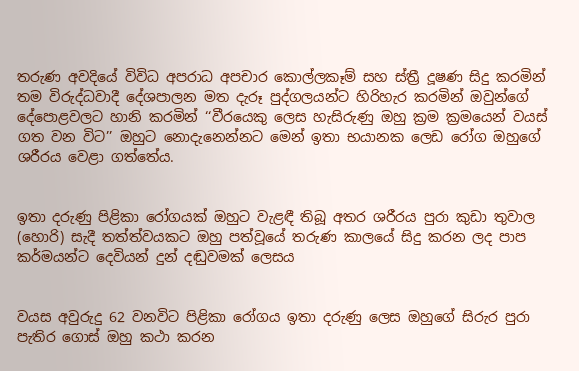තරුණ අවදියේ විවිධ අපරාධ අපචාර කොල්ලකෑම් සහ ස්ත්‍රී දූෂණ සිදු කරමින් තම විරුද්ධවාදී දේශපාලන මත දැරූ පුද්ගලයන්ට හිරිහැර කරමින් ඔවුන්ගේ දේපොළවලට හානි කරමින් ‘‘වීරයෙකු ලෙස හැසිරුණු ඔහු ක්‍රම ක්‍රමයෙන් වයස් ගත වන විට’’ ඔහුට නොදැනෙන්නට මෙන් ඉතා භයානක ලෙඩ රෝග ඔහුගේ ශරීරය වෙළා ගත්තේය.


ඉතා දරුණු පිළිකා රෝගයක් ඔහුට වැළඳී තිබූ අතර ශරීරය පුරා කුඩා තුවාල (හොරි) සැදී තත්ත්වයකට ඔහු පත්වූයේ තරුණ කාලයේ සිදු කරන ලද පාප කර්මයන්ට දෙවියන් දුන් දඬුවමක් ලෙසය


වයස අවුරුදු 62 වනවිට පිළිකා රෝගය ඉතා දරුණු ලෙස ඔහුගේ සිරුර පුරා පැතිර ගොස් ඔහු කථා කරන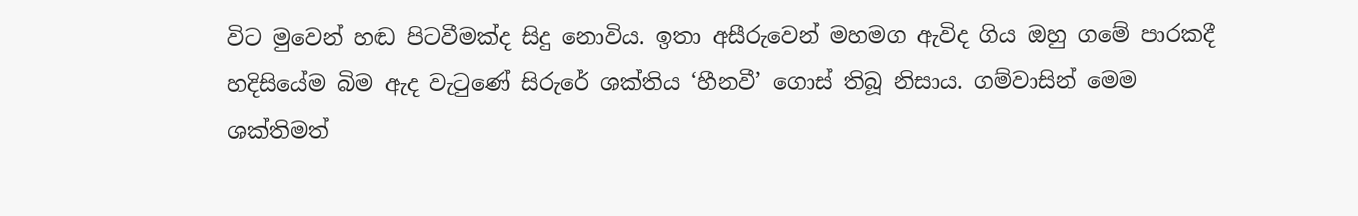විට මුවෙන් හඬ පිටවීමක්ද සිදු නොවිය. ඉතා අසීරුවෙන් මහමග ඇවිද ගිය ඔහු ගමේ පාරකදී හදිසියේම බිම ඇද වැටුණේ සිරුරේ ශක්තිය ‘හීනවී’ ගොස් තිබූ නිසාය. ගම්වාසින් මෙම ශක්තිමත්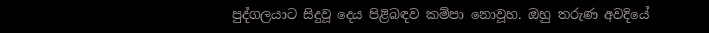පුද්ගලයාට සිදුවූ දෙය පිළිබඳව කම්පා නොවූහ. ඔහු තරුණ අවදියේ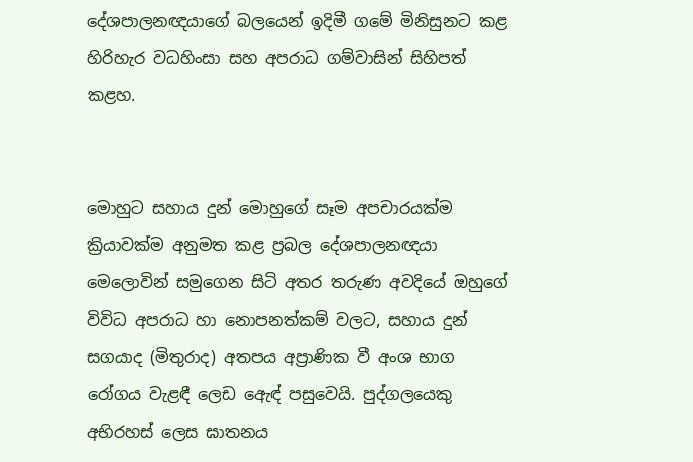දේශපාලනඥයාගේ බලයෙන් ඉදිමී ගමේ මිනිසුනට කළ හිරිහැර වධහිංසා සහ අපරාධ ගම්වාසින් සිහිපත් කළහ.


මොහුට සහාය දුන් මොහුගේ සෑම අපචාරයක්ම ක්‍රියාවක්ම අනුමත කළ ප්‍රබල දේශපාලනඥයා මෙලොවින් සමුගෙන සිටි අතර තරුණ අවදියේ ඔහුගේ විවිධ අපරාධ හා නොපනත්කම් වලට, සහාය දුන් සගයාද (මිතුරාද) අතපය අප්‍රාණික වී අංශ භාග රෝගය වැළඳී ලෙඩ ඇෙඳ් පසුවෙයි. පුද්ගලයෙකු අභිරහස් ලෙස ඝාතනය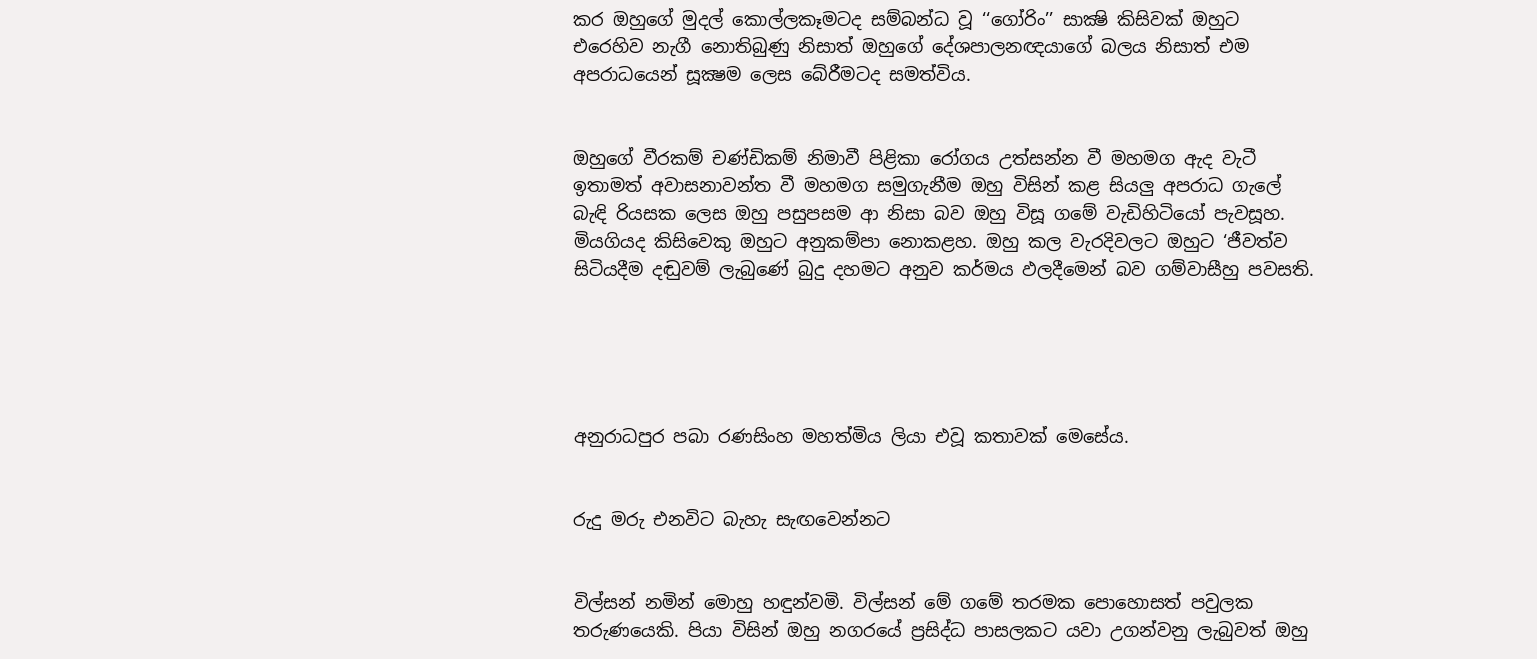කර ඔහුගේ මුදල් කොල්ලකෑමටද සම්බන්ධ වූ ‘‘ගෝරිං’’ සාක්‍ෂි කිසිවක් ඔහුට එරෙහිව නැගී නොතිබුණු නිසාත් ඔහුගේ දේශපාලනඥයාගේ බලය නිසාත් එම අපරාධයෙන් සූක්‍ෂම ලෙස බේරීමටද සමත්විය.


ඔහුගේ වීරකම් චණ්ඩිකම් නිමාවී පිළිකා රෝගය උත්සන්න වී මහමග ඇද වැටී ඉතාමත් අවාසනාවන්ත වී මහමග සමුගැනීම ඔහු විසින් කළ සියලු අපරාධ ගැලේ බැඳි රියසක ලෙස ඔහු පසුපසම ආ නිසා බව ඔහු විසූ ගමේ වැඩිහිටියෝ පැවසූහ. මියගියද කිසිවෙකු ඔහුට අනුකම්පා නොකළහ. ඔහු කල වැරදිවලට ඔහුට ‘ජීවත්ව සිටියදීම දඬුවම් ලැබුණේ බුදු දහමට අනුව කර්මය ඵලදීමෙන් බව ගම්වාසීහු පවසති.





අනුරාධපුර පබා රණසිංහ මහත්මිය ලියා එවූ කතාවක් මෙසේය.


රුදු මරු එනවිට බැහැ සැඟවෙන්නට


විල්සන් නමින් මොහු හඳුන්වමි. විල්සන් මේ ගමේ තරමක පොහොසත් පවුලක තරුණයෙකි. පියා විසින් ඔහු නගරයේ ප්‍රසිද්ධ පාසලකට යවා උගන්වනු ලැබුවත් ඔහු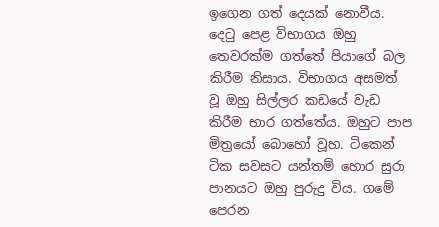ඉගෙන ගත් දෙයක් නොවීය. දෙටු පෙළ විභාගය ඔහු තෙවරක්ම ගත්තේ පියාගේ බල කිරීම නිසාය. විභාගය අසමත් වූ ඔහු සිල්ලර කඩයේ වැඩ කිරීම භාර ගත්තේය. ඔහුට පාප මිත්‍රයෝ බොහෝ වූහ. ටිකෙන් ටික සවසට යන්තම් හොර සුරා පානයට ඔහු පුරුදු විය. ගමේ පෙරන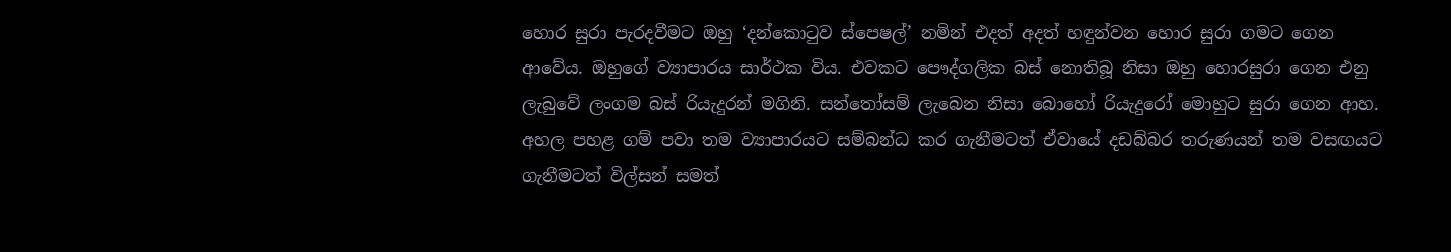හොර සුරා පැරදවීමට ඔහු ‘දන්කොටුව ස්පෙෂල්’ නමින් එදත් අදත් හඳුන්වන හොර සුරා ගමට ගෙන ආවේය. ඔහුගේ ව්‍යාපාරය සාර්ථක විය. එවකට පෞද්ගලික බස් නොතිබූ නිසා ඔහු හොරසුරා ගෙන එනු ලැබුවේ ලංගම බස් රියැදුරන් මගිනි. සන්තෝසම් ලැබෙන නිසා බොහෝ රියැදුරෝ මොහුට සුරා ගෙන ආහ. අහල පහළ ගම් පවා තම ව්‍යාපාරයට සම්බන්ධ කර ගැනීමටත් ඒවායේ දඩබ්බර තරුණයන් තම වසඟයට ගැනීමටත් විල්සන් සමත්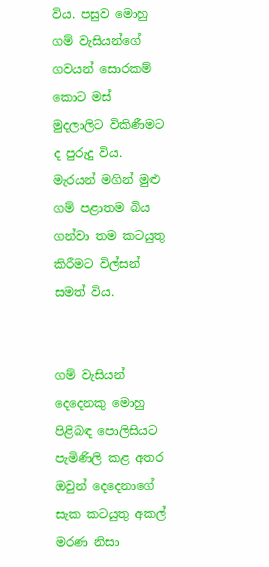විය. පසුව මොහු ගම් වැසියන්ගේ ගවයන් සොරකම් කොට මස් මුදලාලිට විකිණීමට ද පුරුදු විය. මැරයන් මගින් මුළු ගම් පළාතම බිය ගන්වා තම කටයුතු කිරීමට විල්සන් සමත් විය.


ගම් වැසියන් දෙදෙනකු මොහු පිළිබඳ පොලිසියට පැමිණිලි කළ අතර ඔවුන් දෙදෙනාගේ සැක කටයුතු අකල් මරණ නිසා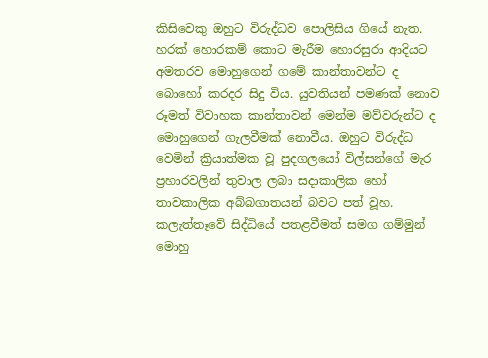කිසිවෙකු ඔහුට විරුද්ධව පොලිසිය ගියේ නැත. හරක් හොරකම් කොට මැරීම හොරසුරා ආදියට අමතරව මොහුගෙන් ගමේ කාන්තාවන්ට ද බොහෝ කරදර සිදු විය. යුවතියන් පමණක් නොව රූමත් විවාහක කාන්තාවන් මෙන්ම මව්වරුන්ට ද මොහුගෙන් ගැලවීමක් නොවීය. ඔහුට විරුද්ධ වෙමින් ක්‍රියාත්මක වූ පුදගලයෝ විල්සන්ගේ මැර ප්‍රහාරවලින් තුවාල ලබා සදාකාලික හෝ තාවකාලික අබ්බගාතයන් බවට පත් වූහ. කලැත්තෑවේ සිද්ධියේ පතළවීමත් සමග ගම්මුන් මොහු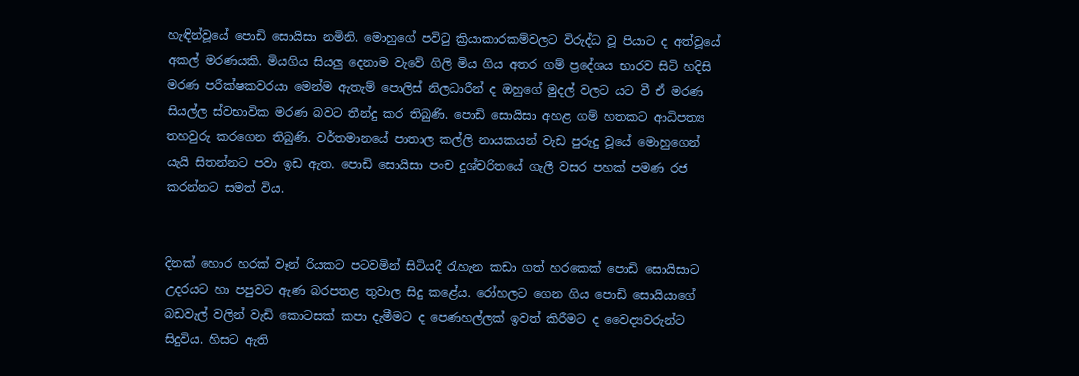හැඳින්වූයේ පොඩි සොයිසා නමිනි. මොහුගේ පවිටු ක්‍රියාකාරකම්වලට විරුද්ධ වූ පියාට ද අත්වූයේ අකල් මරණයකි. මියගිය සියලු දෙනාම වැවේ ගිලි මිය ගිය අතර ගම් ප්‍රදේශය භාරව සිටි හදිසි මරණ පරීක්ෂකවරයා මෙන්ම ඇතැම් පොලිස් නිලධාරීන් ද ඔහුගේ මුදල් වලට යට වී ඒ මරණ සියල්ල ස්වභාවික මරණ බවට තීන්දු කර තිබුණි. පොඩි සොයිසා අහළ ගම් හතකට ආධිපත්‍ය තහවුරු කරගෙන තිබුණි. වර්තමානයේ පාතාල කල්ලි නායකයන් වැඩ පුරුදු වූයේ මොහුගෙන් යැයි සිතන්නට පවා ඉඩ ඇත. පොඩි සොයිසා පංච දුශ්චරිතයේ ගැලී වසර පහක් පමණ රජ කරන්නට සමත් විය.


දිනක් හොර හරක් වෑන් රියකට පටවමින් සිටියදී රැහැන කඩා ගත් හරකෙක් පොඩි සොයිසාට උදරයට හා පපුවට ඇණ බරපතළ තුවාල සිදු කළේය. රෝහලට ගෙන ගිය පොඩි සොයියාගේ බඩවැල් වලින් වැඩි කොටසක් කපා දැමීමට ද පෙණහල්ලක් ඉවත් කිරීමට ද වෛද්‍යවරුන්ට සිදුවිය. හිසට ඇති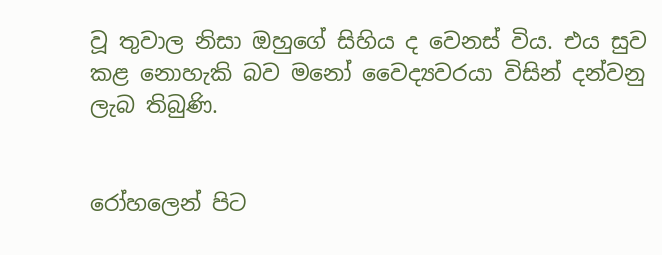වූ තුවාල නිසා ඔහුගේ සිහිය ද වෙනස් විය. එය සුව කළ නොහැකි බව මනෝ වෛද්‍යවරයා විසින් දන්වනු ලැබ තිබුණි.


රෝහලෙන් පිට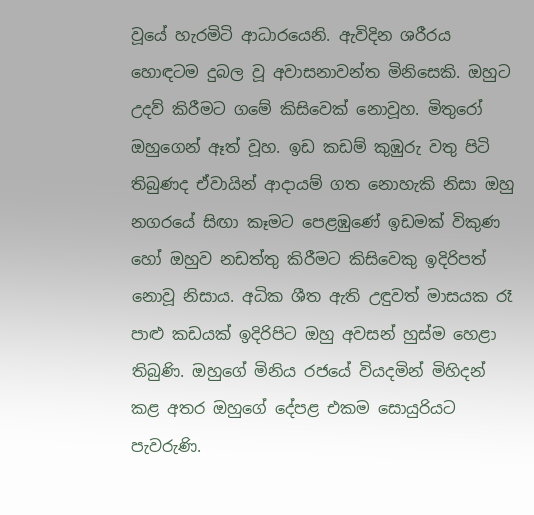වූයේ හැරමිටි ආධාරයෙනි. ඇවිදින ශරීරය හොඳටම දුබල වූ අවාසනාවන්ත මිනිසෙකි. ඔහුට උදව් කිරීමට ගමේ කිසිවෙක් නොවූහ. මිතුරෝ ඔහුගෙන් ඈත් වූහ. ඉඩ කඩම් කුඹුරු වතු පිටි තිබුණද ඒවායින් ආදායම් ගත නොහැකි නිසා ඔහු නගරයේ සිඟා කෑමට පෙළඹුණේ ඉඩමක් විකුණ හෝ ඔහුව නඩත්තු කිරීමට කිසිවෙකු ඉදිරිපත් නොවූ නිසාය. අධික ශීත ඇති උඳුවත් මාසයක රෑ පාළු කඩයක් ඉදිරිපිට ඔහු අවසන් හුස්ම හෙළා තිබුණි. ඔහුගේ මිනිය රජයේ වියදමින් මිහිදන් කළ අතර ඔහුගේ දේපළ එකම සොයුරියට පැවරුණි.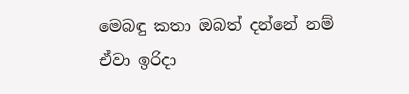මෙබඳු කතා ඔබත් දන්නේ නම් ඒවා ඉරිද‌ා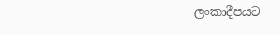ලංකාදීපයට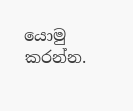යොමු කරන්න.